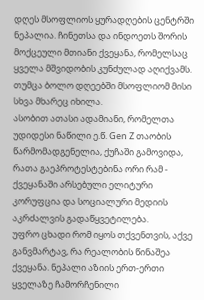დღეს მსოფლიოს ყურადღების ცენტრში ნეპალია. ჩინეთსა და ინდოეთს შორის მოქცეული მთიანი ქვეყანა, რომელსაც ყველა მშვიდობის კუნძულად აღიქვამს. თუმცა ბოლო დღეებში მსოფლიომ მისი სხვა მხარეც იხილა.
ასობით ათასი ადამიანი, რომელთა უდიდესი ნაწილი ე.წ. Gen Z თაობის წარმომადგენელია, ქუჩაში გამოვიდა, რათა გაეპროტესტებინა ორი რამ - ქვეყანაში არსებული ელიტური კორუფცია და სოციალური მედიის აკრძალვის გადაწყვეტილება.
უფრო ცხადი რომ იყოს თქვენთვის, აქვე განვმარტავ, რა რეალობის წინაშეა ქვეყანა. ნეპალი აზიის ერთ-ერთი ყველაზე ჩამორჩენილი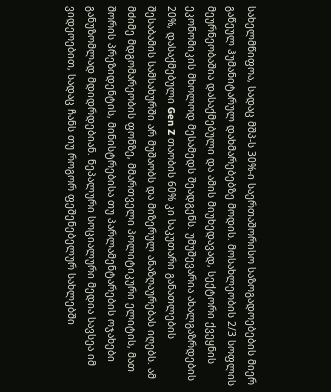სახელმწიფოა, სადაც მშპ-ს 30%-ი საერთაშორისო საზოგადოებების მიერ გაწეულ ჰუმანიტარულ დახმარებებზე მოდის. მოსახლეობის 2/3 სოფლის მეურნეობაშია დასაქმებული და ამის მიუხედავად, სექტორი ქვეყნის ეკონომიკის მხოლოდ მესამედს შეადგენს. უმუშევარია ახალგაზრდების 20%, დასაქმებული Gen Z თაობის 60% კი საკუთარი განათლების შესაბამის სამსახურში არ მუშაობს და მიზერულ ანაზღაურებას იღებს. ამ მძიმე მდგომარეობის ფონზე, მმართველი პოლიტიკური ელიტის, მათ შორის პრეზიდენტის, მინისტრებისა თუ პარლამენტარების ოჯახები განუზომლად მდიდრდებიან. ნეპალური სოციალური მედია სავსეა იმ ვიდეოებით, სადაც ჩანს თუ როგორ ფეშენებელურ სახლებში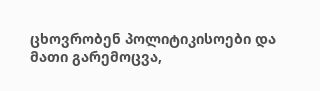ცხოვრობენ პოლიტიკისოები და მათი გარემოცვა,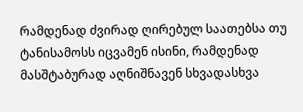რამდენად ძვირად ღირებულ საათებსა თუ ტანისამოსს იცვამენ ისინი, რამდენად მასშტაბურად აღნიშნავენ სხვადასხვა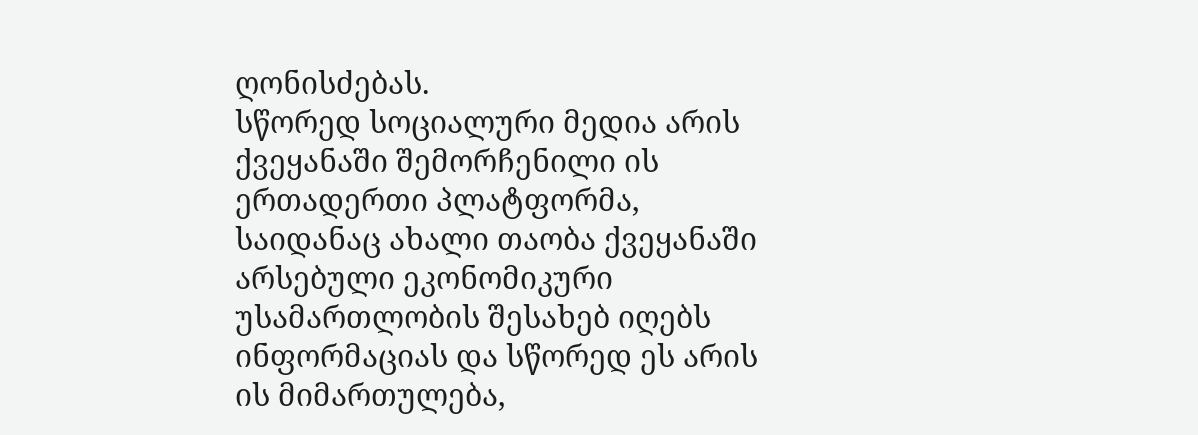ღონისძებას.
სწორედ სოციალური მედია არის ქვეყანაში შემორჩენილი ის ერთადერთი პლატფორმა, საიდანაც ახალი თაობა ქვეყანაში არსებული ეკონომიკური უსამართლობის შესახებ იღებს ინფორმაციას და სწორედ ეს არის ის მიმართულება,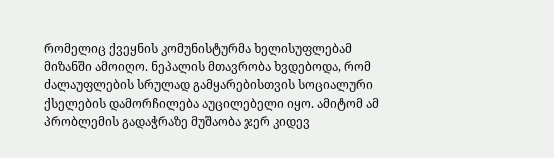რომელიც ქვეყნის კომუნისტურმა ხელისუფლებამ მიზანში ამოიღო. ნეპალის მთავრობა ხვდებოდა, რომ ძალაუფლების სრულად გამყარებისთვის სოციალური ქსელების დამორჩილება აუცილებელი იყო. ამიტომ ამ პრობლემის გადაჭრაზე მუშაობა ჯერ კიდევ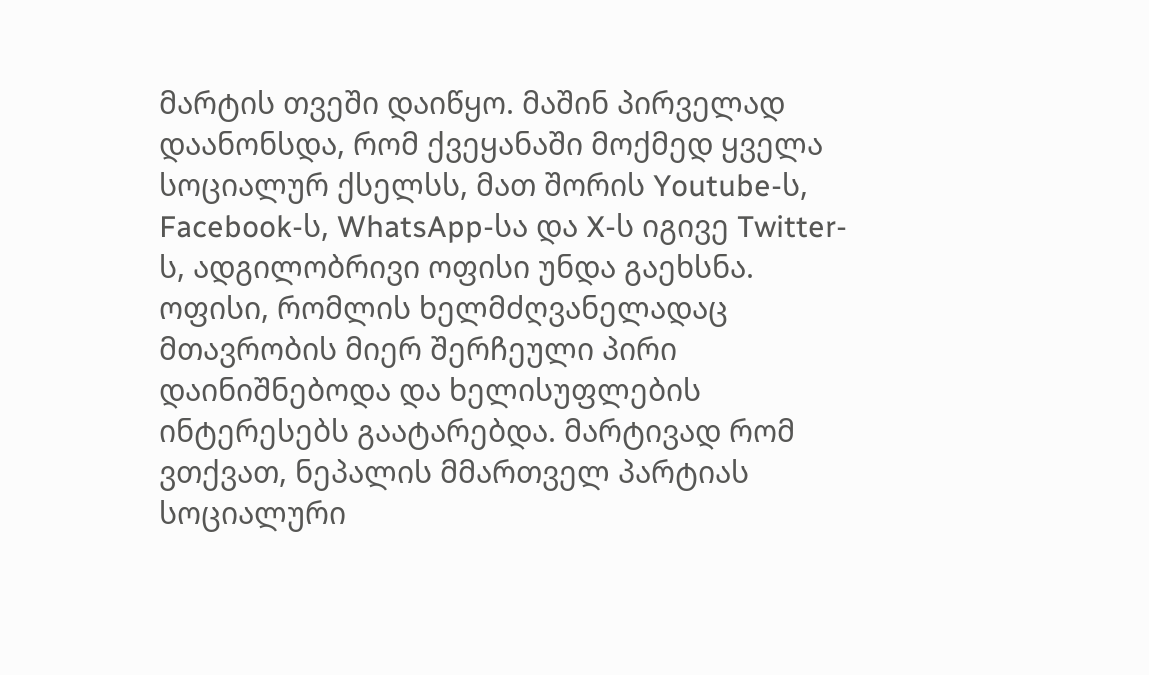მარტის თვეში დაიწყო. მაშინ პირველად დაანონსდა, რომ ქვეყანაში მოქმედ ყველა სოციალურ ქსელსს, მათ შორის Youtube-ს, Facebook-ს, WhatsApp-სა და X-ს იგივე Twitter-ს, ადგილობრივი ოფისი უნდა გაეხსნა. ოფისი, რომლის ხელმძღვანელადაც მთავრობის მიერ შერჩეული პირი დაინიშნებოდა და ხელისუფლების ინტერესებს გაატარებდა. მარტივად რომ ვთქვათ, ნეპალის მმართველ პარტიას სოციალური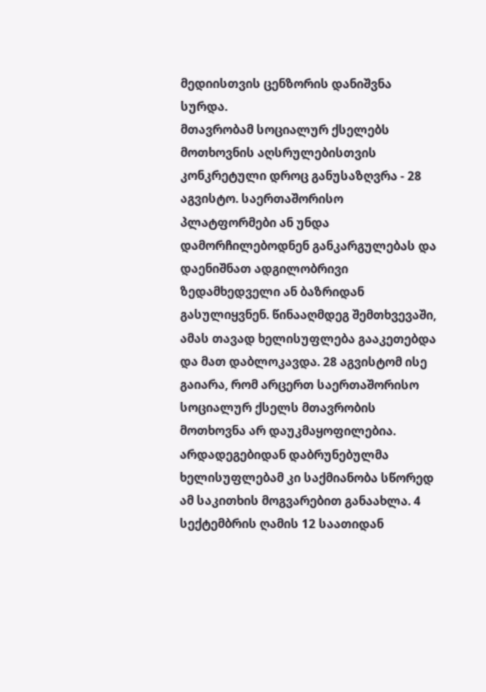მედიისთვის ცენზორის დანიშვნა სურდა.
მთავრობამ სოციალურ ქსელებს მოთხოვნის აღსრულებისთვის კონკრეტული დროც განუსაზღვრა - 28 აგვისტო. საერთაშორისო პლატფორმები ან უნდა დამორჩილებოდნენ განკარგულებას და დაენიშნათ ადგილობრივი ზედამხედველი ან ბაზრიდან გასულიყვნენ. წინააღმდეგ შემთხვევაში, ამას თავად ხელისუფლება გააკეთებდა და მათ დაბლოკავდა. 28 აგვისტომ ისე გაიარა, რომ არცერთ საერთაშორისო სოციალურ ქსელს მთავრობის მოთხოვნა არ დაუკმაყოფილებია. არდადეგებიდან დაბრუნებულმა ხელისუფლებამ კი საქმიანობა სწორედ ამ საკითხის მოგვარებით განაახლა. 4 სექტემბრის ღამის 12 საათიდან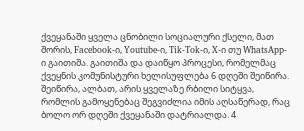ქვეყანაში ყველა ცნობილი სოციალური ქსელი, მათ შორის, Facebook-ი, Youtube-ი, Tik-Tok-ი, X-ი თუ WhatsApp-ი გაითიშა. გაითიშა და დაიწყო პროცესი, რომელმაც ქვეყნის კომუნისტური ხელისუფლება 6 დღეში შეიწირა.
შეიწირა, ალბათ, არის ყველაზე რბილი სიტყვა, რომლის გამოყენებაც შეგვიძლია იმის აღსაწერად, რაც ბოლო ორ დღეში ქვეყანაში დატრიალდა. 4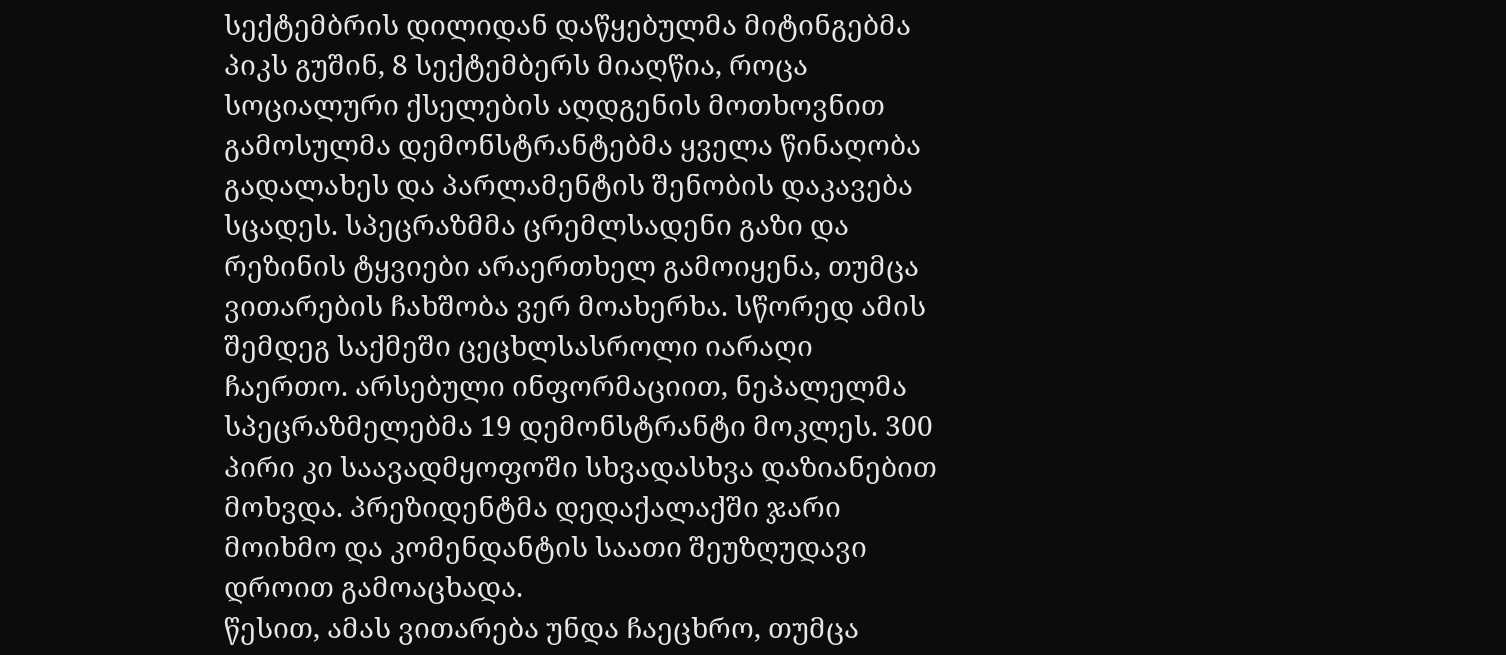სექტემბრის დილიდან დაწყებულმა მიტინგებმა პიკს გუშინ, 8 სექტემბერს მიაღწია, როცა სოციალური ქსელების აღდგენის მოთხოვნით გამოსულმა დემონსტრანტებმა ყველა წინაღობა გადალახეს და პარლამენტის შენობის დაკავება სცადეს. სპეცრაზმმა ცრემლსადენი გაზი და რეზინის ტყვიები არაერთხელ გამოიყენა, თუმცა ვითარების ჩახშობა ვერ მოახერხა. სწორედ ამის შემდეგ საქმეში ცეცხლსასროლი იარაღი ჩაერთო. არსებული ინფორმაციით, ნეპალელმა სპეცრაზმელებმა 19 დემონსტრანტი მოკლეს. 300 პირი კი საავადმყოფოში სხვადასხვა დაზიანებით მოხვდა. პრეზიდენტმა დედაქალაქში ჯარი მოიხმო და კომენდანტის საათი შეუზღუდავი დროით გამოაცხადა.
წესით, ამას ვითარება უნდა ჩაეცხრო, თუმცა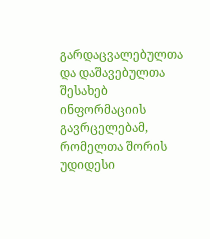გარდაცვალებულთა და დაშავებულთა შესახებ ინფორმაციის გავრცელებამ, რომელთა შორის უდიდესი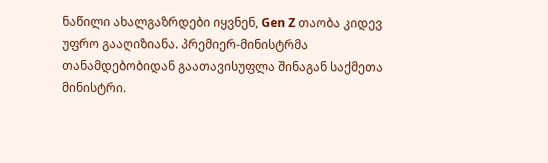ნაწილი ახალგაზრდები იყვნენ, Gen Z თაობა კიდევ უფრო გააღიზიანა. პრემიერ-მინისტრმა თანამდებობიდან გაათავისუფლა შინაგან საქმეთა მინისტრი.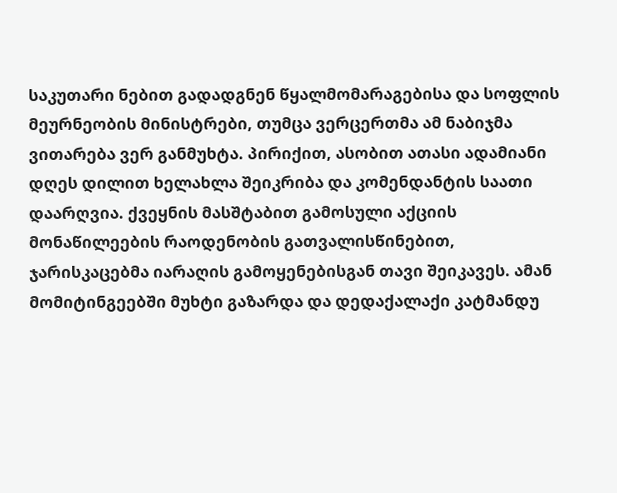საკუთარი ნებით გადადგნენ წყალმომარაგებისა და სოფლის მეურნეობის მინისტრები, თუმცა ვერცერთმა ამ ნაბიჯმა ვითარება ვერ განმუხტა. პირიქით, ასობით ათასი ადამიანი დღეს დილით ხელახლა შეიკრიბა და კომენდანტის საათი დაარღვია. ქვეყნის მასშტაბით გამოსული აქციის მონაწილეების რაოდენობის გათვალისწინებით, ჯარისკაცებმა იარაღის გამოყენებისგან თავი შეიკავეს. ამან მომიტინგეებში მუხტი გაზარდა და დედაქალაქი კატმანდუ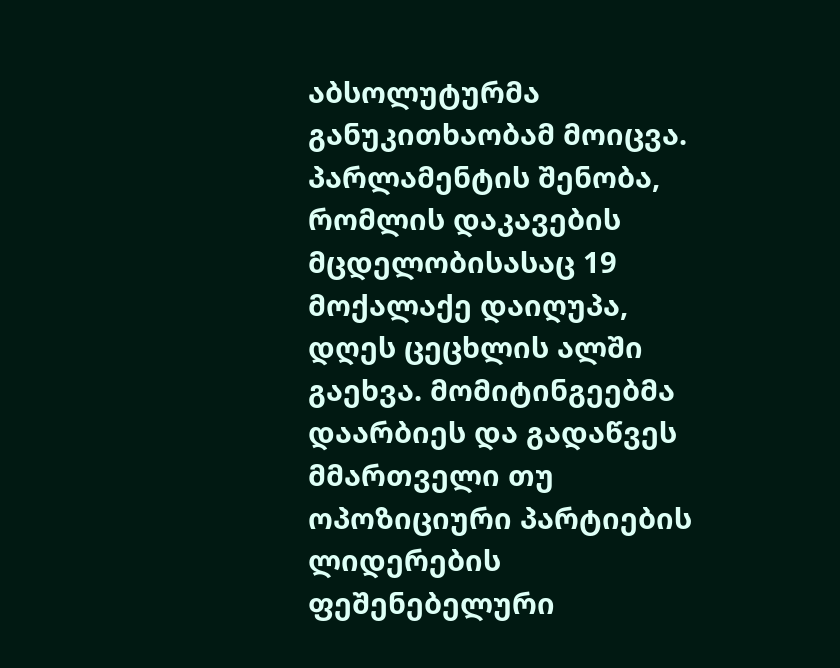აბსოლუტურმა განუკითხაობამ მოიცვა. პარლამენტის შენობა, რომლის დაკავების მცდელობისასაც 19 მოქალაქე დაიღუპა, დღეს ცეცხლის ალში გაეხვა. მომიტინგეებმა დაარბიეს და გადაწვეს მმართველი თუ ოპოზიციური პარტიების ლიდერების ფეშენებელური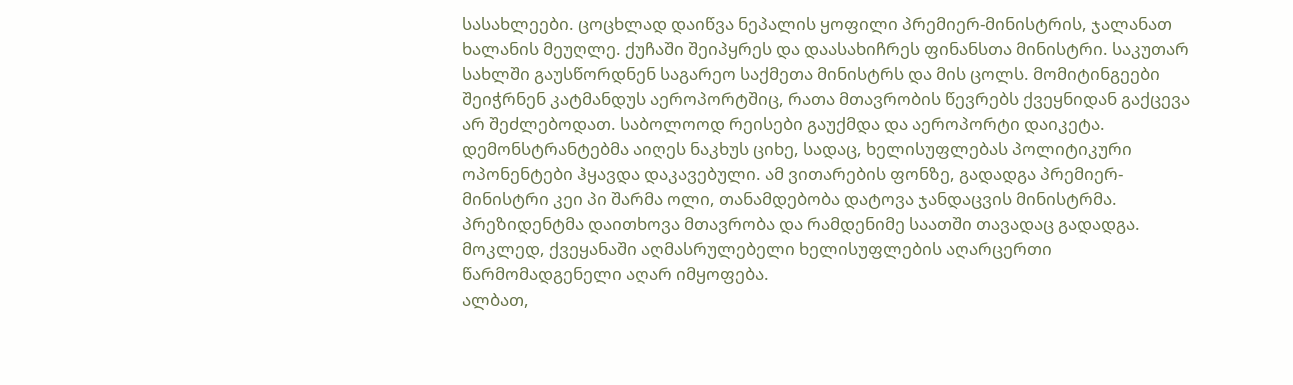სასახლეები. ცოცხლად დაიწვა ნეპალის ყოფილი პრემიერ-მინისტრის, ჯალანათ ხალანის მეუღლე. ქუჩაში შეიპყრეს და დაასახიჩრეს ფინანსთა მინისტრი. საკუთარ სახლში გაუსწორდნენ საგარეო საქმეთა მინისტრს და მის ცოლს. მომიტინგეები შეიჭრნენ კატმანდუს აეროპორტშიც, რათა მთავრობის წევრებს ქვეყნიდან გაქცევა არ შეძლებოდათ. საბოლოოდ რეისები გაუქმდა და აეროპორტი დაიკეტა. დემონსტრანტებმა აიღეს ნაკხუს ციხე, სადაც, ხელისუფლებას პოლიტიკური ოპონენტები ჰყავდა დაკავებული. ამ ვითარების ფონზე, გადადგა პრემიერ-მინისტრი კეი პი შარმა ოლი, თანამდებობა დატოვა ჯანდაცვის მინისტრმა. პრეზიდენტმა დაითხოვა მთავრობა და რამდენიმე საათში თავადაც გადადგა. მოკლედ, ქვეყანაში აღმასრულებელი ხელისუფლების აღარცერთი წარმომადგენელი აღარ იმყოფება.
ალბათ,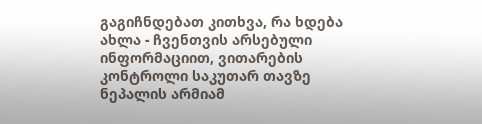გაგიჩნდებათ კითხვა, რა ხდება ახლა - ჩვენთვის არსებული ინფორმაციით, ვითარების კონტროლი საკუთარ თავზე ნეპალის არმიამ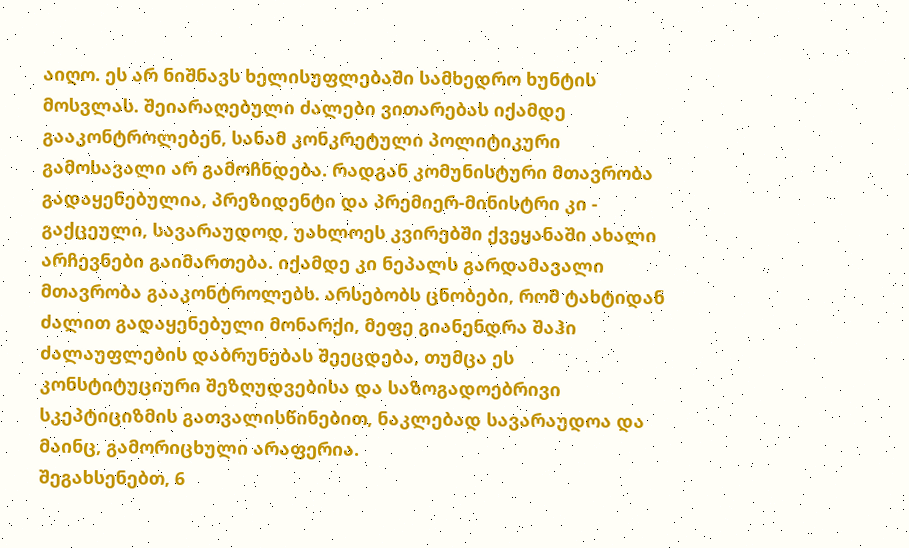აიღო. ეს არ ნიშნავს ხელისუფლებაში სამხედრო ხუნტის მოსვლას. შეიარაღებული ძალები ვითარებას იქამდე გააკონტროლებენ, სანამ კონკრეტული პოლიტიკური გამოსავალი არ გამოჩნდება. რადგან კომუნისტური მთავრობა გადაყენებულია, პრეზიდენტი და პრემიერ-მინისტრი კი - გაქცეული, სავარაუდოდ, უახლოეს კვირებში ქვეყანაში ახალი არჩევნები გაიმართება. იქამდე კი ნეპალს გარდამავალი მთავრობა გააკონტროლებს. არსებობს ცნობები, რომ ტახტიდან ძალით გადაყენებული მონარქი, მეფე გიანენდრა შაჰი ძალაუფლების დაბრუნებას შეეცდება, თუმცა ეს კონსტიტუციური შეზღუდვებისა და საზოგადოებრივი სკეპტიციზმის გათვალისწინებით, ნაკლებად სავარაუდოა და მაინც, გამორიცხული არაფერია.
შეგახსენებთ, 6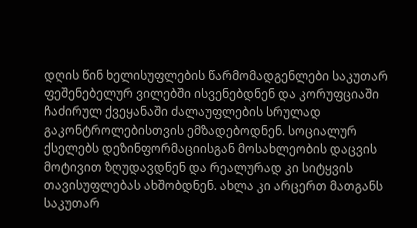დღის წინ ხელისუფლების წარმომადგენლები საკუთარ ფეშენებელურ ვილებში ისვენებდნენ და კორუფციაში ჩაძირულ ქვეყანაში ძალაუფლების სრულად გაკონტროლებისთვის ემზადებოდნენ. სოციალურ ქსელებს დეზინფორმაციისგან მოსახლეობის დაცვის მოტივით ზღუდავდნენ და რეალურად კი სიტყვის თავისუფლებას ახშობდნენ. ახლა კი არცერთ მათგანს საკუთარ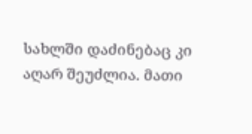სახლში დაძინებაც კი აღარ შეუძლია. მათი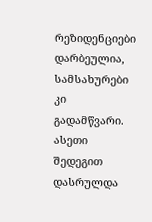რეზიდენციები დარბეულია, სამსახურები კი გადამწვარი. ასეთი შედეგით დასრულდა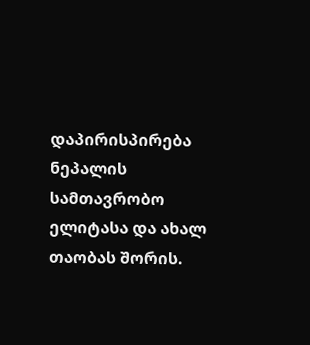დაპირისპირება ნეპალის სამთავრობო ელიტასა და ახალ თაობას შორის.